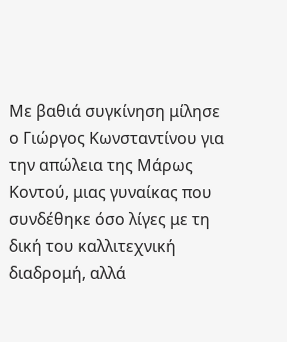Με βαθιά συγκίνηση μίλησε ο Γιώργος Κωνσταντίνου για την απώλεια της Μάρως Κοντού, μιας γυναίκας που συνδέθηκε όσο λίγες με τη δική του καλλιτεχνική διαδρομή, αλλά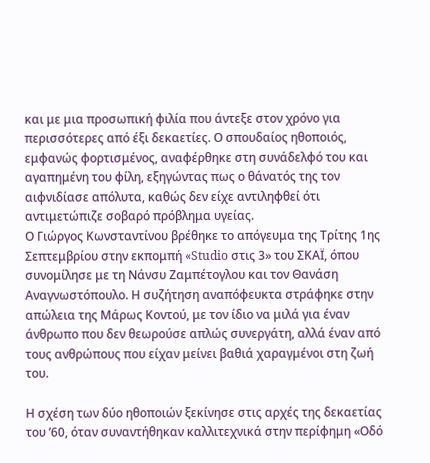και με μια προσωπική φιλία που άντεξε στον χρόνο για περισσότερες από έξι δεκαετίες. Ο σπουδαίος ηθοποιός, εμφανώς φορτισμένος, αναφέρθηκε στη συνάδελφό του και αγαπημένη του φίλη, εξηγώντας πως ο θάνατός της τον αιφνιδίασε απόλυτα, καθώς δεν είχε αντιληφθεί ότι αντιμετώπιζε σοβαρό πρόβλημα υγείας.
Ο Γιώργος Κωνσταντίνου βρέθηκε το απόγευμα της Τρίτης 1ης Σεπτεμβρίου στην εκπομπή «Studio στις 3» του ΣΚΑΪ, όπου συνομίλησε με τη Νάνσυ Ζαμπέτογλου και τον Θανάση Αναγνωστόπουλο. Η συζήτηση αναπόφευκτα στράφηκε στην απώλεια της Μάρως Κοντού, με τον ίδιο να μιλά για έναν άνθρωπο που δεν θεωρούσε απλώς συνεργάτη, αλλά έναν από τους ανθρώπους που είχαν μείνει βαθιά χαραγμένοι στη ζωή του.

Η σχέση των δύο ηθοποιών ξεκίνησε στις αρχές της δεκαετίας του ’60, όταν συναντήθηκαν καλλιτεχνικά στην περίφημη «Οδό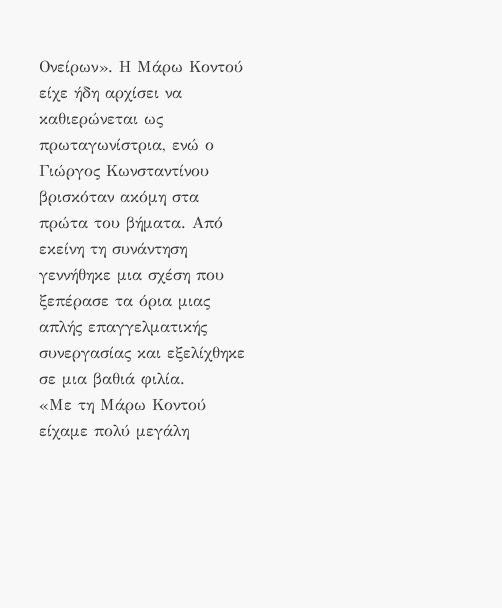Ονείρων». Η Μάρω Κοντού είχε ήδη αρχίσει να καθιερώνεται ως πρωταγωνίστρια, ενώ ο Γιώργος Κωνσταντίνου βρισκόταν ακόμη στα πρώτα του βήματα. Από εκείνη τη συνάντηση γεννήθηκε μια σχέση που ξεπέρασε τα όρια μιας απλής επαγγελματικής συνεργασίας και εξελίχθηκε σε μια βαθιά φιλία.
«Με τη Μάρω Κοντού είχαμε πολύ μεγάλη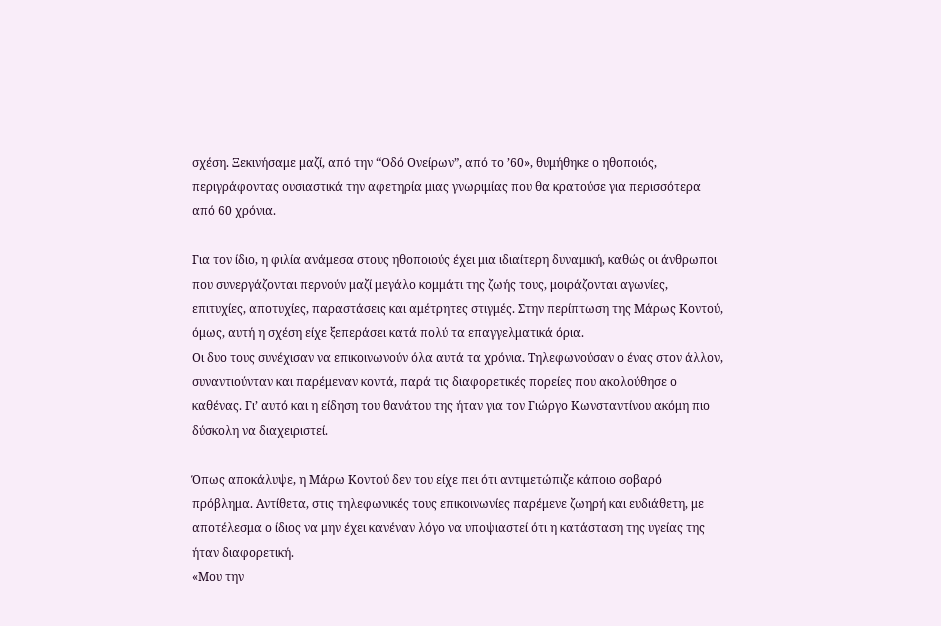σχέση. Ξεκινήσαμε μαζί, από την “Οδό Ονείρων”, από το ’60», θυμήθηκε ο ηθοποιός, περιγράφοντας ουσιαστικά την αφετηρία μιας γνωριμίας που θα κρατούσε για περισσότερα από 60 χρόνια.

Για τον ίδιο, η φιλία ανάμεσα στους ηθοποιούς έχει μια ιδιαίτερη δυναμική, καθώς οι άνθρωποι που συνεργάζονται περνούν μαζί μεγάλο κομμάτι της ζωής τους, μοιράζονται αγωνίες, επιτυχίες, αποτυχίες, παραστάσεις και αμέτρητες στιγμές. Στην περίπτωση της Μάρως Κοντού, όμως, αυτή η σχέση είχε ξεπεράσει κατά πολύ τα επαγγελματικά όρια.
Οι δυο τους συνέχισαν να επικοινωνούν όλα αυτά τα χρόνια. Τηλεφωνούσαν ο ένας στον άλλον, συναντιούνταν και παρέμεναν κοντά, παρά τις διαφορετικές πορείες που ακολούθησε ο καθένας. Γι’ αυτό και η είδηση του θανάτου της ήταν για τον Γιώργο Κωνσταντίνου ακόμη πιο δύσκολη να διαχειριστεί.

Όπως αποκάλυψε, η Μάρω Κοντού δεν του είχε πει ότι αντιμετώπιζε κάποιο σοβαρό πρόβλημα. Αντίθετα, στις τηλεφωνικές τους επικοινωνίες παρέμενε ζωηρή και ευδιάθετη, με αποτέλεσμα ο ίδιος να μην έχει κανέναν λόγο να υποψιαστεί ότι η κατάσταση της υγείας της ήταν διαφορετική.
«Μου την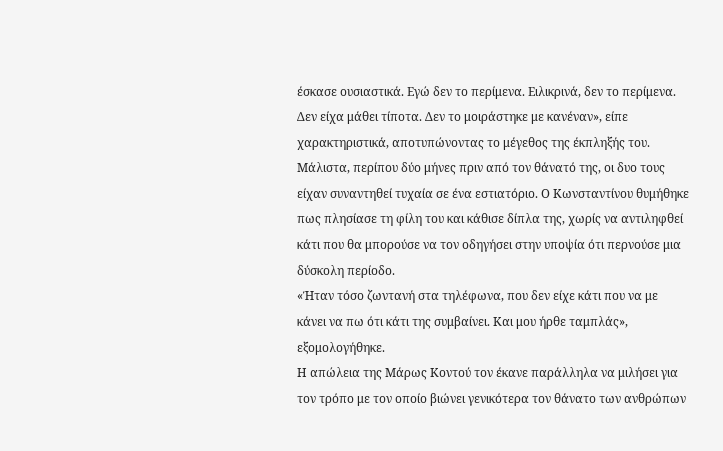έσκασε ουσιαστικά. Εγώ δεν το περίμενα. Ειλικρινά, δεν το περίμενα. Δεν είχα μάθει τίποτα. Δεν το μοιράστηκε με κανέναν», είπε χαρακτηριστικά, αποτυπώνοντας το μέγεθος της έκπληξής του.
Μάλιστα, περίπου δύο μήνες πριν από τον θάνατό της, οι δυο τους είχαν συναντηθεί τυχαία σε ένα εστιατόριο. Ο Κωνσταντίνου θυμήθηκε πως πλησίασε τη φίλη του και κάθισε δίπλα της, χωρίς να αντιληφθεί κάτι που θα μπορούσε να τον οδηγήσει στην υποψία ότι περνούσε μια δύσκολη περίοδο.
«Ήταν τόσο ζωντανή στα τηλέφωνα, που δεν είχε κάτι που να με κάνει να πω ότι κάτι της συμβαίνει. Και μου ήρθε ταμπλάς», εξομολογήθηκε.
Η απώλεια της Μάρως Κοντού τον έκανε παράλληλα να μιλήσει για τον τρόπο με τον οποίο βιώνει γενικότερα τον θάνατο των ανθρώπων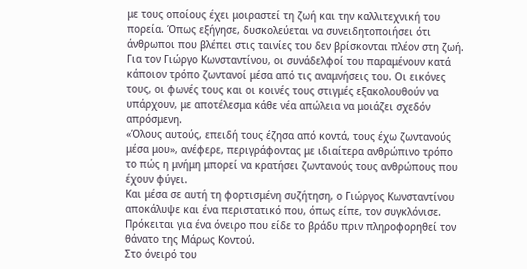με τους οποίους έχει μοιραστεί τη ζωή και την καλλιτεχνική του πορεία. Όπως εξήγησε, δυσκολεύεται να συνειδητοποιήσει ότι άνθρωποι που βλέπει στις ταινίες του δεν βρίσκονται πλέον στη ζωή.
Για τον Γιώργο Κωνσταντίνου, οι συνάδελφοί του παραμένουν κατά κάποιον τρόπο ζωντανοί μέσα από τις αναμνήσεις του. Οι εικόνες τους, οι φωνές τους και οι κοινές τους στιγμές εξακολουθούν να υπάρχουν, με αποτέλεσμα κάθε νέα απώλεια να μοιάζει σχεδόν απρόσμενη.
«Όλους αυτούς, επειδή τους έζησα από κοντά, τους έχω ζωντανούς μέσα μου», ανέφερε, περιγράφοντας με ιδιαίτερα ανθρώπινο τρόπο το πώς η μνήμη μπορεί να κρατήσει ζωντανούς τους ανθρώπους που έχουν φύγει.
Και μέσα σε αυτή τη φορτισμένη συζήτηση, ο Γιώργος Κωνσταντίνου αποκάλυψε και ένα περιστατικό που, όπως είπε, τον συγκλόνισε. Πρόκειται για ένα όνειρο που είδε το βράδυ πριν πληροφορηθεί τον θάνατο της Μάρως Κοντού.
Στο όνειρό του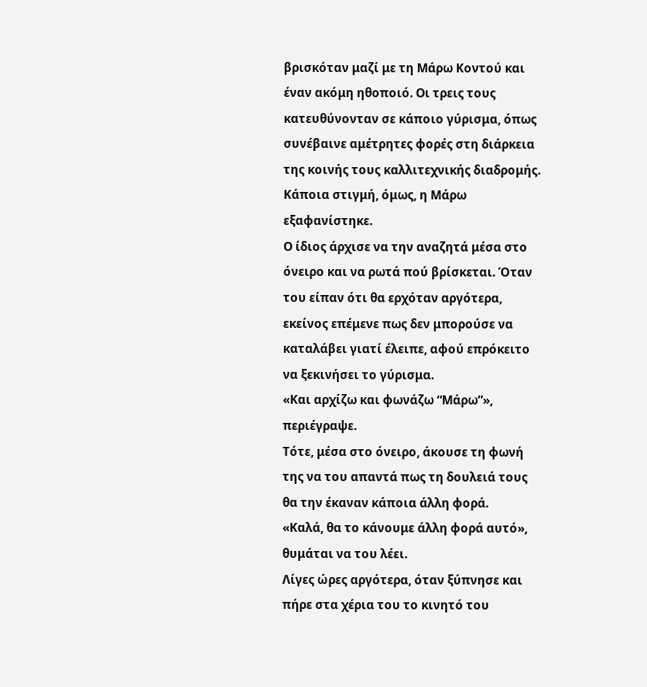βρισκόταν μαζί με τη Μάρω Κοντού και έναν ακόμη ηθοποιό. Οι τρεις τους κατευθύνονταν σε κάποιο γύρισμα, όπως συνέβαινε αμέτρητες φορές στη διάρκεια της κοινής τους καλλιτεχνικής διαδρομής. Κάποια στιγμή, όμως, η Μάρω εξαφανίστηκε.
Ο ίδιος άρχισε να την αναζητά μέσα στο όνειρο και να ρωτά πού βρίσκεται. Όταν του είπαν ότι θα ερχόταν αργότερα, εκείνος επέμενε πως δεν μπορούσε να καταλάβει γιατί έλειπε, αφού επρόκειτο να ξεκινήσει το γύρισμα.
«Και αρχίζω και φωνάζω “Μάρω”», περιέγραψε.
Τότε, μέσα στο όνειρο, άκουσε τη φωνή της να του απαντά πως τη δουλειά τους θα την έκαναν κάποια άλλη φορά.
«Καλά, θα το κάνουμε άλλη φορά αυτό», θυμάται να του λέει.
Λίγες ώρες αργότερα, όταν ξύπνησε και πήρε στα χέρια του το κινητό του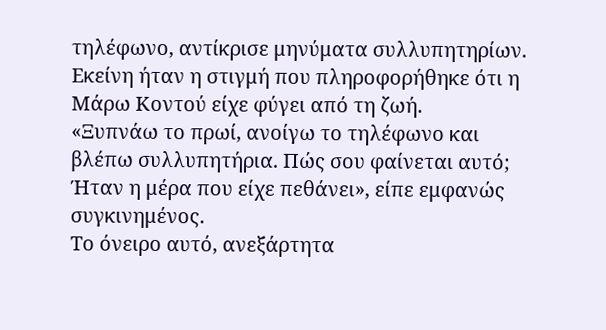τηλέφωνο, αντίκρισε μηνύματα συλλυπητηρίων. Εκείνη ήταν η στιγμή που πληροφορήθηκε ότι η Μάρω Κοντού είχε φύγει από τη ζωή.
«Ξυπνάω το πρωί, ανοίγω το τηλέφωνο και βλέπω συλλυπητήρια. Πώς σου φαίνεται αυτό; Ήταν η μέρα που είχε πεθάνει», είπε εμφανώς συγκινημένος.
Το όνειρο αυτό, ανεξάρτητα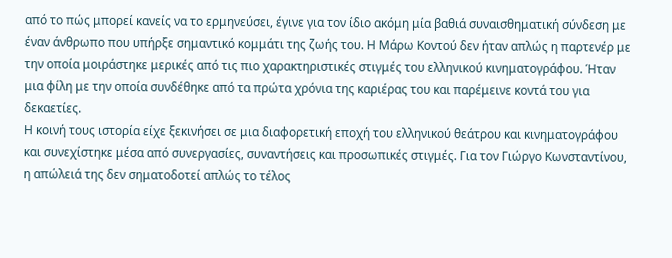από το πώς μπορεί κανείς να το ερμηνεύσει, έγινε για τον ίδιο ακόμη μία βαθιά συναισθηματική σύνδεση με έναν άνθρωπο που υπήρξε σημαντικό κομμάτι της ζωής του. Η Μάρω Κοντού δεν ήταν απλώς η παρτενέρ με την οποία μοιράστηκε μερικές από τις πιο χαρακτηριστικές στιγμές του ελληνικού κινηματογράφου. Ήταν μια φίλη με την οποία συνδέθηκε από τα πρώτα χρόνια της καριέρας του και παρέμεινε κοντά του για δεκαετίες.
Η κοινή τους ιστορία είχε ξεκινήσει σε μια διαφορετική εποχή του ελληνικού θεάτρου και κινηματογράφου και συνεχίστηκε μέσα από συνεργασίες, συναντήσεις και προσωπικές στιγμές. Για τον Γιώργο Κωνσταντίνου, η απώλειά της δεν σηματοδοτεί απλώς το τέλος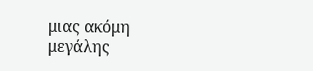μιας ακόμη μεγάλης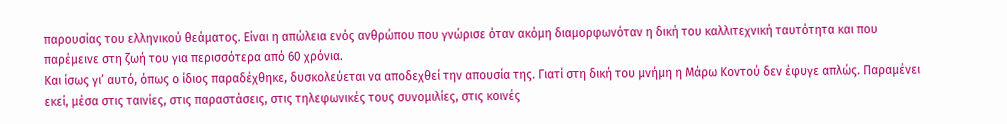παρουσίας του ελληνικού θεάματος. Είναι η απώλεια ενός ανθρώπου που γνώρισε όταν ακόμη διαμορφωνόταν η δική του καλλιτεχνική ταυτότητα και που παρέμεινε στη ζωή του για περισσότερα από 60 χρόνια.
Και ίσως γι’ αυτό, όπως ο ίδιος παραδέχθηκε, δυσκολεύεται να αποδεχθεί την απουσία της. Γιατί στη δική του μνήμη η Μάρω Κοντού δεν έφυγε απλώς. Παραμένει εκεί, μέσα στις ταινίες, στις παραστάσεις, στις τηλεφωνικές τους συνομιλίες, στις κοινές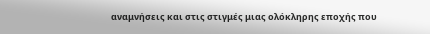αναμνήσεις και στις στιγμές μιας ολόκληρης εποχής που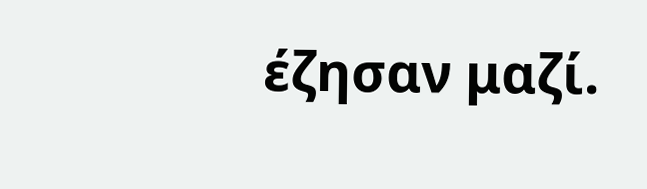έζησαν μαζί.